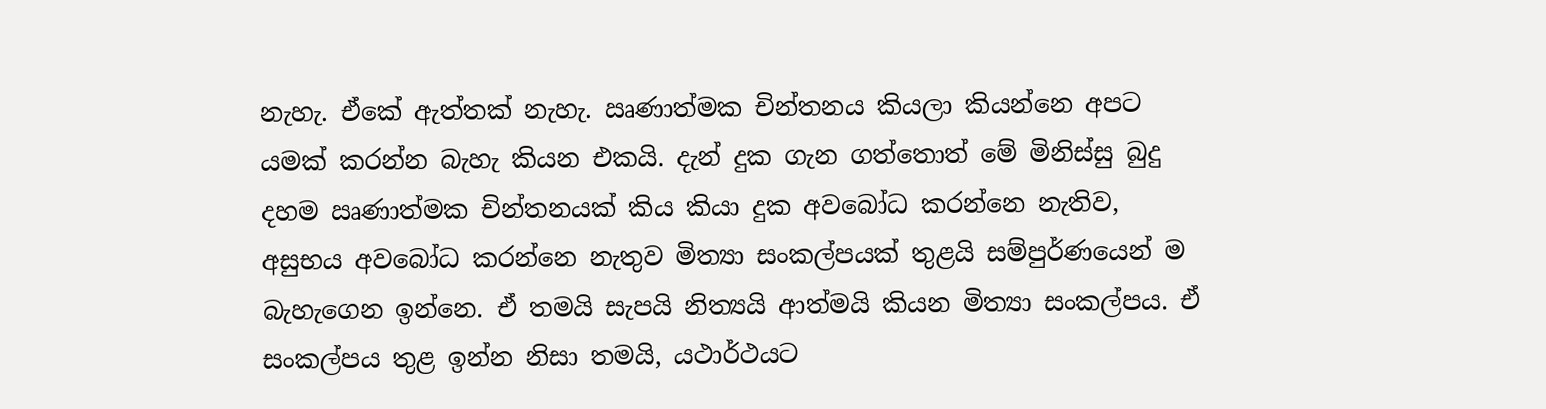නැහැ. ඒකේ ඇත්තක් නැහැ. ඍණාත්මක චින්තනය කියලා කියන්නෙ අපට යමක් කරන්න බැහැ කියන එකයි. දැන් දුක ගැන ගත්තොත් මේ මිනිස්සු බුදු දහම ඍණාත්මක චින්තනයක් කිය කියා දුක අවබෝධ කරන්නෙ නැතිව, අසුභය අවබෝධ කරන්නෙ නැතුව මිත්‍යා සංකල්පයක් තුළයි සම්පුර්ණයෙන් ම බැහැගෙන ඉන්නෙ. ඒ තමයි සැපයි නිත්‍යයි ආත්මයි කියන මිත්‍යා සංකල්පය. ඒ සංකල්පය තුළ ඉන්න නිසා තමයි, යථාර්ථයට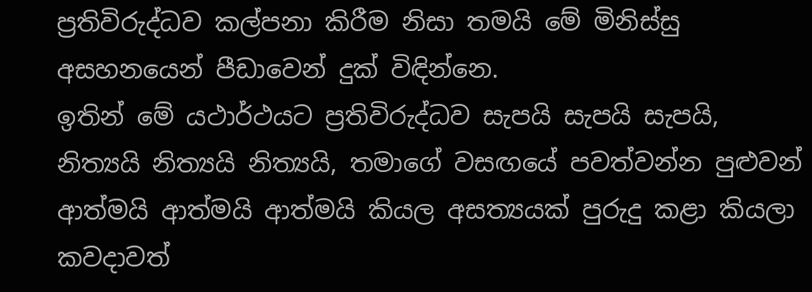ප්‍රතිවිරුද්ධව කල්පනා කිරීම නිසා තමයි මේ මිනිස්සු අසහනයෙන් පීඩාවෙන් දුක් විඳින්නෙ.
ඉතින් මේ යථාර්ථයට ප්‍රතිවිරුද්ධව සැපයි සැපයි සැපයි, නිත්‍යයි නිත්‍යයි නිත්‍යයි, තමාගේ වසඟයේ පවත්වන්න පුළුවන් ආත්මයි ආත්මයි ආත්මයි කියල අසත්‍යයක් පුරුදු කළා කියලා කවදාවත්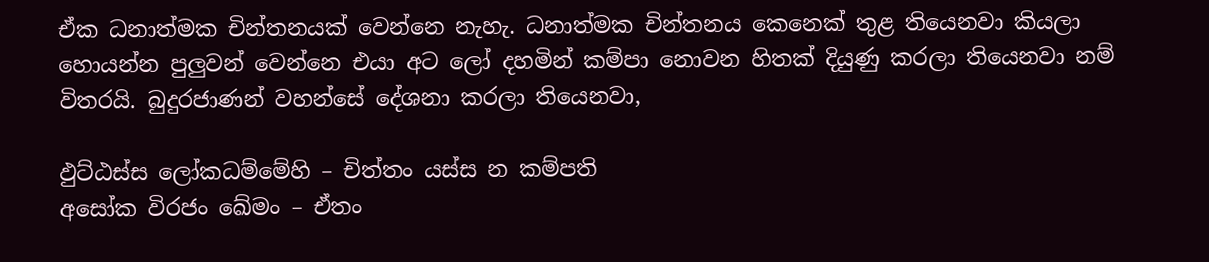ඒක ධනාත්මක චින්තනයක් වෙන්නෙ නැහැ. ධනාත්මක චින්තනය කෙනෙක් තුළ තියෙනවා කියලා හොයන්න පුලුවන් වෙන්නෙ එයා අට ලෝ දහමින් කම්පා නොවන හිතක් දියුණු කරලා තියෙනවා නම් විතරයි. බුදුරජාණන් වහන්සේ දේශනා කරලා තියෙනවා,

ඵුට්ඨස්ස ලෝකධම්මේහි – චිත්තං යස්ස න කම්පති
අසෝක විරජං ඛේමං – ඒතං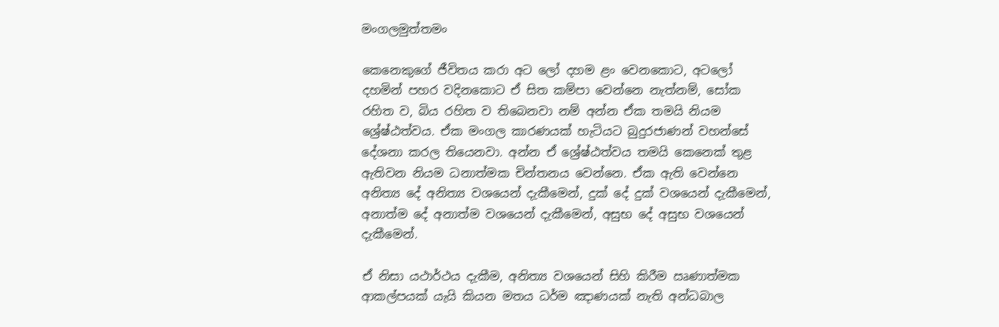මංගලමුත්තමං

කෙනෙකුගේ ජීවිතය කරා අට ලෝ දහම ළං වෙනකොට, අටලෝ දහමින් පහර වදිනකොට ඒ සිත කම්පා වෙන්නෙ නැත්නම්, සෝක රහිත ව, බිය රහිත ව තිබෙනවා නම් අන්න ඒක තමයි නියම ශ්‍රේෂ්ඨත්වය. ඒක මංගල කාරණයක් හැටියට බුදුරජාණන් වහන්සේ දේශනා කරල තියෙනවා. අන්න ඒ ශ්‍රේෂ්ඨත්වය තමයි කෙනෙක් තුළ ඇතිවන නියම ධනාත්මක චින්තනය වෙන්නෙ. ඒක ඇති වෙන්නෙ අනිත්‍ය දේ අනිත්‍ය වශයෙන් දැකීමෙන්, දුක් දේ දුක් වශයෙන් දැකීමෙන්, අනාත්ම දේ අනාත්ම වශයෙන් දැකීමෙන්, අසුභ දේ අසුභ වශයෙන් දැකීමෙන්.

ඒ නිසා යථාර්ථය දැකීම, අනිත්‍ය වශයෙන් සිහි කිරීම ඍණාත්මක ආකල්පයක් යැයි කියන මතය ධර්ම ඤාණයක් නැති අන්ධබාල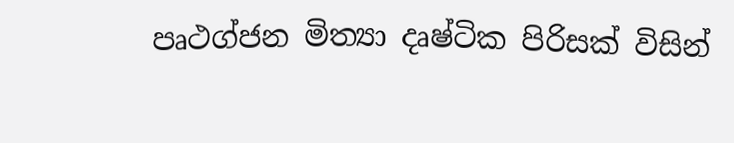පෘථග්ජන මිත්‍යා දෘෂ්ටික පිරිසක් විසින්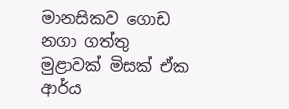මානසිකව ගොඩ නගා ගත්තු මුළාවක් මිසක් ඒක ආර්ය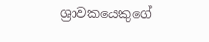ශ්‍රාවකයෙකුගේ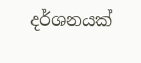දර්ශනයක්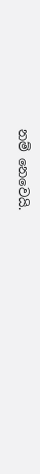නම් නෙවෙයි.